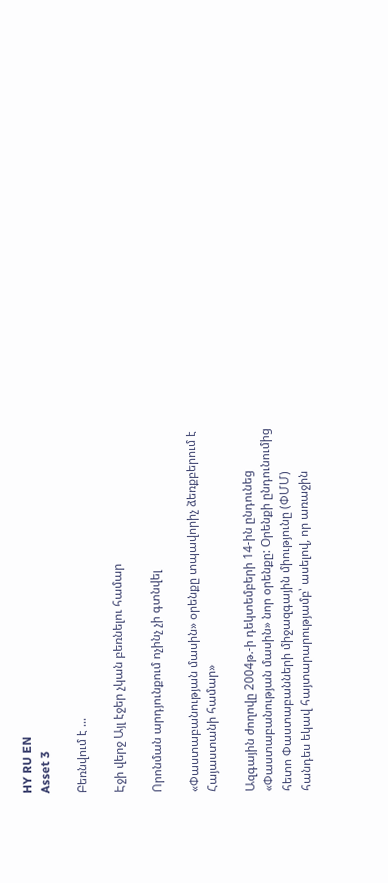HY RU EN
Asset 3

Բեռնվում է ...

Էջի վերջ Այլ էջեր չկան բեռնելու համար

Որոնման արդյունքում ոչինչ չի գտնվել

«Փաստաբանության մասին» օրենքը տպավորիչ ձեռքբերում է Հայաստանի համար»

Ազգային ժողովը 2004թ.-ի դեկտեմբերի 14-ին ընդունեց «Փաստաբանության մասին» նոր օրենքը: Օրենքի ընդունումից հետո Փաստաբանների միջազգային միությունը (ՓՄՄ) հանդես եկավ հայտարարությամբ՝ ասելով, որ առաջին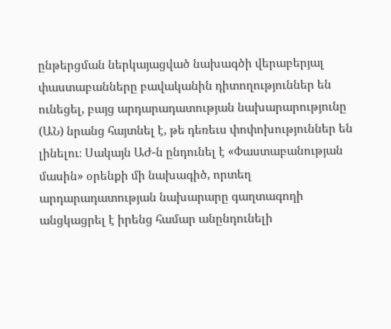ընթերցման ներկայացված նախագծի վերաբերյալ փաստաբանները բավականին դիտողություններ են ունեցել, բայց արդարադատության նախարարությունը (ԱՆ) նրանց հայտնել է, թե դեռեւս փոփոխություններ են լինելու։ Սակայն ԱԺ-ն ընդունել է «Փաստաբանության մասին» օրենքի մի նախագիծ, որտեղ արդարադատության նախարարը գաղտագողի անցկացրել է իրենց համար անընդունելի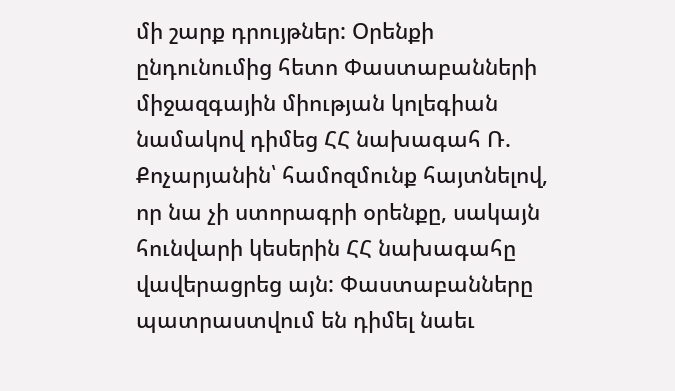մի շարք դրույթներ: Օրենքի ընդունումից հետո Փաստաբանների միջազգային միության կոլեգիան նամակով դիմեց ՀՀ նախագահ Ռ. Քոչարյանին՝ համոզմունք հայտնելով, որ նա չի ստորագրի օրենքը, սակայն հունվարի կեսերին ՀՀ նախագահը վավերացրեց այն: Փաստաբանները պատրաստվում են դիմել նաեւ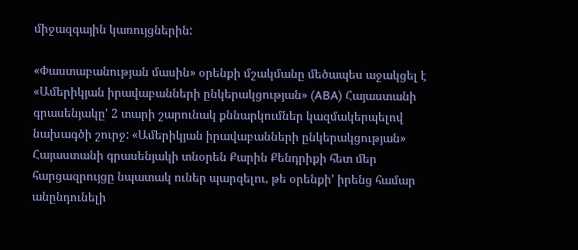միջազգային կառույցներին:

«Փաստաբանության մասին» օրենքի մշակմանը մեծապես աջակցել է «Ամերիկյան իրավաբանների ընկերակցության» (ABA) Հայաստանի գրասենյակը' 2 տարի շարունակ քննարկումներ կազմակերպելով նախագծի շուրջ: «Ամերիկյան իրավաբանների ընկերակցության» Հայաստանի գրասենյակի տնօրեն Քարին Քենդրիքի հետ մեր հարցազրույցը նպատակ ուներ պարզելու, թե օրենքի' իրենց համար անընդունելի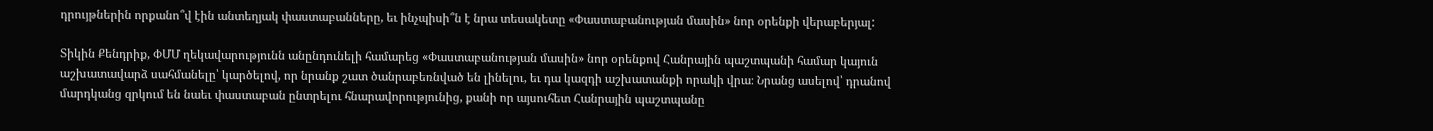դրույթներին որքանո՞վ էին անտեղյակ փաստաբանները, եւ ինչպիսի՞ն է նրա տեսակետը «Փաստաբանության մասին» նոր օրենքի վերաբերյալ:

Տիկին Քենդրիք, ՓՄՄ ղեկավարությունն անընդունելի համարեց «Փաստաբանության մասին» նոր օրենքով Հանրային պաշտպանի համար կայուն աշխատավարձ սահմանելը՝ կարծելով, որ նրանք շատ ծանրաբեռնված են լինելու, եւ դա կազդի աշխատանքի որակի վրա։ Նրանց ասելով՝ դրանով մարդկանց զրկում են նաեւ փաստաբան ընտրելու հնարավորությունից, քանի որ այսուհետ Հանրային պաշտպանը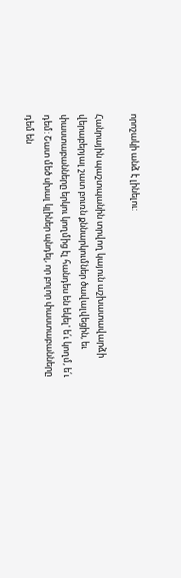որոշակի անձ է լինելու:

Հանրային պաշտպանին տրվող կայուն աշխատավարձի վերաբերյալ շատ բուռն քննարկումներ ծավալվեցին, եւ փաստաբանները երկու կողմից էլ հանդես են եկել' ե՛ւ կողմ, ե՛ւ դեմ: Շատ մեծ սխալ կլիներ պնդել, որ բոլոր փաստաբանները դեմ են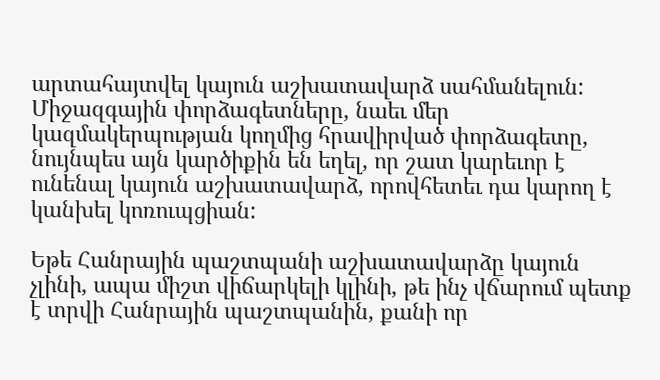արտահայտվել կայուն աշխատավարձ սահմանելուն: Միջազգային փորձագետները, նաեւ մեր կազմակերպության կողմից հրավիրված փորձագետը, նույնպես այն կարծիքին են եղել, որ շատ կարեւոր է ունենալ կայուն աշխատավարձ, որովհետեւ դա կարող է կանխել կոռուպցիան:

Եթե Հանրային պաշտպանի աշխատավարձը կայուն չլինի, ապա միշտ վիճարկելի կլինի, թե ինչ վճարում պետք է տրվի Հանրային պաշտպանին, քանի որ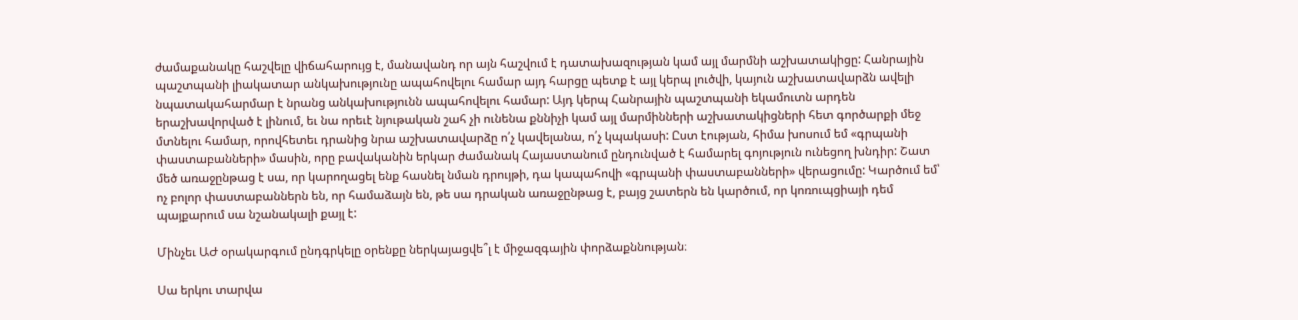ժամաքանակը հաշվելը վիճահարույց է, մանավանդ որ այն հաշվում է դատախազության կամ այլ մարմնի աշխատակիցը: Հանրային պաշտպանի լիակատար անկախությունը ապահովելու համար այդ հարցը պետք է այլ կերպ լուծվի, կայուն աշխատավարձն ավելի նպատակահարմար է նրանց անկախությունն ապահովելու համար: Այդ կերպ Հանրային պաշտպանի եկամուտն արդեն երաշխավորված է լինում, եւ նա որեւէ նյութական շահ չի ունենա քննիչի կամ այլ մարմինների աշխատակիցների հետ գործարքի մեջ մտնելու համար, որովհետեւ դրանից նրա աշխատավարձը ո՛չ կավելանա, ո՛չ կպակասի: Ըստ էության, հիմա խոսում եմ «գրպանի փաստաբանների» մասին, որը բավականին երկար ժամանակ Հայաստանում ընդունված է համարել գոյություն ունեցող խնդիր: Շատ մեծ առաջընթաց է սա, որ կարողացել ենք հասնել նման դրույթի, դա կապահովի «գրպանի փաստաբանների» վերացումը: Կարծում եմ՝ ոչ բոլոր փաստաբաններն են, որ համաձայն են, թե սա դրական առաջընթաց է, բայց շատերն են կարծում, որ կոռուպցիայի դեմ պայքարում սա նշանակալի քայլ է:

Մինչեւ ԱԺ օրակարգում ընդգրկելը օրենքը ներկայացվե՞լ է միջազգային փորձաքննության։

Սա երկու տարվա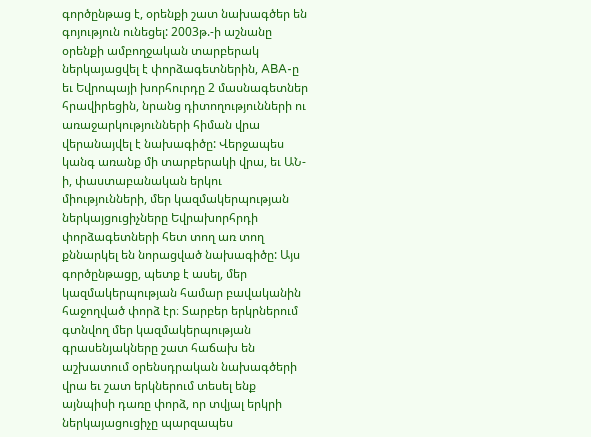գործընթաց է, օրենքի շատ նախագծեր են գոյություն ունեցել: 2003թ.-ի աշնանը օրենքի ամբողջական տարբերակ ներկայացվել է փորձագետներին, ABA-ը եւ Եվրոպայի խորհուրդը 2 մասնագետներ հրավիրեցին, նրանց դիտողությունների ու առաջարկությունների հիման վրա վերանայվել է նախագիծը: Վերջապես կանգ առանք մի տարբերակի վրա, եւ ԱՆ-ի, փաստաբանական երկու միությունների, մեր կազմակերպության ներկայցուցիչները Եվրախորհրդի փորձագետների հետ տող առ տող քննարկել են նորացված նախագիծը: Այս գործընթացը, պետք է ասել, մեր կազմակերպության համար բավականին հաջողված փորձ էր։ Տարբեր երկրներում գտնվող մեր կազմակերպության գրասենյակները շատ հաճախ են աշխատում օրենսդրական նախագծերի վրա եւ շատ երկներում տեսել ենք այնպիսի դառը փորձ, որ տվյալ երկրի ներկայացուցիչը պարզապես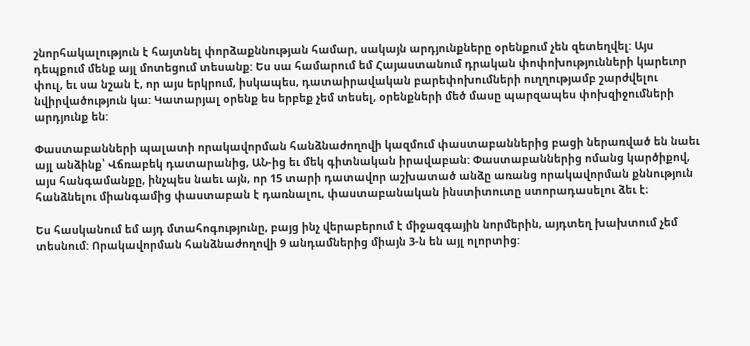շնորհակալություն է հայտնել փորձաքննության համար, սակայն արդյունքները օրենքում չեն զետեղվել: Այս դեպքում մենք այլ մոտեցում տեսանք: Ես սա համարում եմ Հայաստանում դրական փոփոխությունների կարեւոր փուլ, եւ սա նշան է, որ այս երկրում, իսկապես, դատաիրավական բարեփոխումների ուղղությամբ շարժվելու նվիրվածություն կա: Կատարյալ օրենք ես երբեք չեմ տեսել, օրենքների մեծ մասը պարզապես փոխզիջումների արդյունք են:

Փաստաբանների պալատի որակավորման հանձնաժողովի կազմում փաստաբաններից բացի ներառված են նաեւ այլ անձինք՝ Վճռաբեկ դատարանից, ԱՆ-ից եւ մեկ գիտնական իրավաբան: Փաստաբաններից ոմանց կարծիքով, այս հանգամանքը, ինչպես նաեւ այն, որ 15 տարի դատավոր աշխատած անձը առանց որակավորման քննություն հանձնելու միանգամից փաստաբան է դառնալու, փաստաբանական ինստիտուտը ստորադասելու ձեւ է։

Ես հասկանում եմ այդ մտահոգությունը, բայց ինչ վերաբերում է միջազգային նորմերին, այդտեղ խախտում չեմ տեսնում: Որակավորման հանձնաժողովի 9 անդամներից միայն 3-ն են այլ ոլորտից: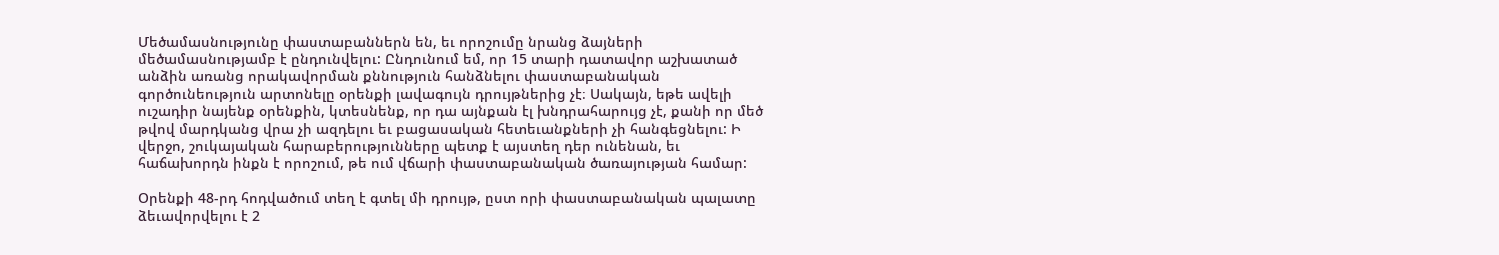Մեծամասնությունը փաստաբաններն են, եւ որոշումը նրանց ձայների մեծամասնությամբ է ընդունվելու: Ընդունում եմ, որ 15 տարի դատավոր աշխատած անձին առանց որակավորման քննություն հանձնելու փաստաբանական գործունեություն արտոնելը օրենքի լավագույն դրույթներից չէ։ Սակայն, եթե ավելի ուշադիր նայենք օրենքին, կտեսնենք, որ դա այնքան էլ խնդրահարույց չէ, քանի որ մեծ թվով մարդկանց վրա չի ազդելու եւ բացասական հետեւանքների չի հանգեցնելու: Ի վերջո, շուկայական հարաբերությունները պետք է այստեղ դեր ունենան, եւ հաճախորդն ինքն է որոշում, թե ում վճարի փաստաբանական ծառայության համար:

Օրենքի 48-րդ հոդվածում տեղ է գտել մի դրույթ, ըստ որի փաստաբանական պալատը ձեւավորվելու է 2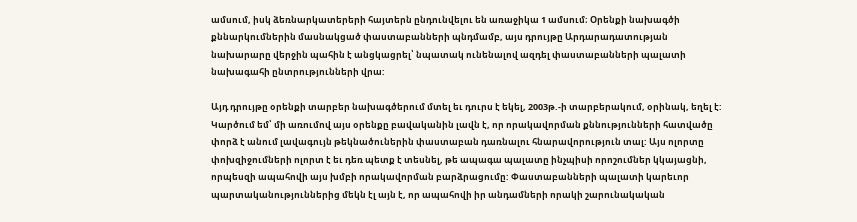ամսում, իսկ ձեռնարկատերերի հայտերն ընդունվելու են առաջիկա 1 ամսում։ Օրենքի նախագծի քննարկումներին մասնակցած փաստաբանների պնդմամբ, այս դրույթը Արդարադատության նախարարը վերջին պահին է անցկացրել՝ նպատակ ունենալով ազդել փաստաբանների պալատի նախագահի ընտրությունների վրա:

Այդ դրույթը օրենքի տարբեր նախագծերում մտել եւ դուրս է եկել, 2003թ.-ի տարբերակում, օրինակ, եղել է: Կարծում եմ՝ մի առումով այս օրենքը բավականին լավն է, որ որակավորման քննությունների հատվածը փորձ է անում լավագույն թեկնածուներին փաստաբան դառնալու հնարավորություն տալ: Այս ոլորտը փոխզիջումների ոլորտ է եւ դեռ պետք է տեսնել, թե ապագա պալատը ինչպիսի որոշումներ կկայացնի, որպեսզի ապահովի այս խմբի որակավորման բարձրացումը: Փաստաբանների պալատի կարեւոր պարտականություններից մեկն էլ այն է, որ ապահովի իր անդամների որակի շարունակական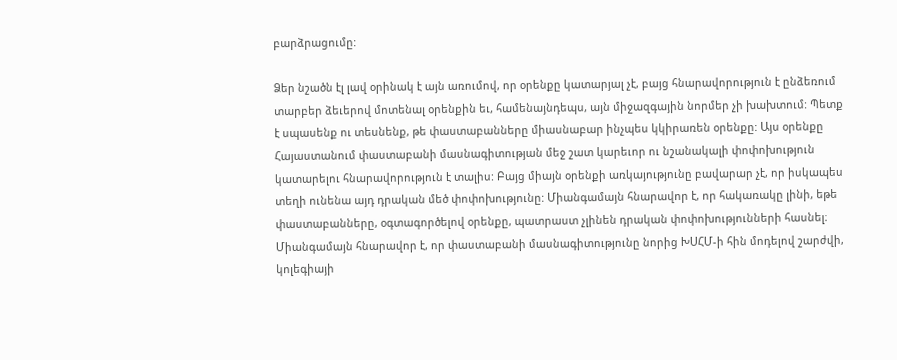բարձրացումը:

Ձեր նշածն էլ լավ օրինակ է այն առումով, որ օրենքը կատարյալ չէ, բայց հնարավորություն է ընձեռում տարբեր ձեւերով մոտենալ օրենքին եւ, համենայնդեպս, այն միջազգային նորմեր չի խախտում: Պետք է սպասենք ու տեսնենք, թե փաստաբանները միասնաբար ինչպես կկիրառեն օրենքը: Այս օրենքը Հայաստանում փաստաբանի մասնագիտության մեջ շատ կարեւոր ու նշանակալի փոփոխություն կատարելու հնարավորություն է տալիս: Բայց միայն օրենքի առկայությունը բավարար չէ, որ իսկապես տեղի ունենա այդ դրական մեծ փոփոխությունը: Միանգամայն հնարավոր է, որ հակառակը լինի, եթե փաստաբանները, օգտագործելով օրենքը, պատրաստ չլինեն դրական փոփոխությունների հասնել։ Միանգամայն հնարավոր է, որ փաստաբանի մասնագիտությունը նորից ԽՍՀՄ-ի հին մոդելով շարժվի, կոլեգիայի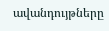ավանդույթները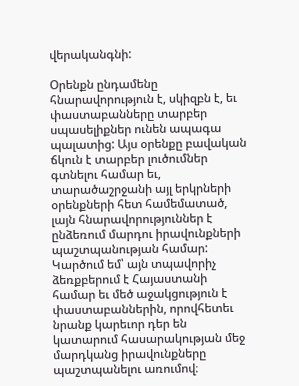վերականգնի:

Օրենքն ընդամենը հնարավորություն է, սկիզբն է, եւ փաստաբանները տարբեր սպասելիքներ ունեն ապագա պալատից: Այս օրենքը բավական ճկուն է տարբեր լուծումներ գտնելու համար եւ, տարածաշրջանի այլ երկրների օրենքների հետ համեմատած, լայն հնարավորություններ է ընձեռում մարդու իրավունքների պաշտպանության համար: Կարծում եմ՝ այն տպավորիչ ձեռքբերում է Հայաստանի համար եւ մեծ աջակցություն է փաստաբաններին, որովհետեւ նրանք կարեւոր դեր են կատարում հասարակության մեջ մարդկանց իրավունքները պաշտպանելու առումով։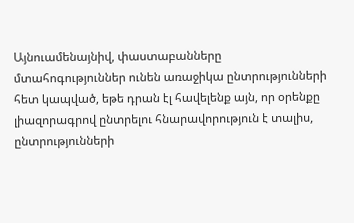Այնուամենայնիվ, փաստաբանները մտահոգություններ ունեն առաջիկա ընտրությունների հետ կապված, եթե դրան էլ հավելենք այն, որ օրենքը լիազորագրով ընտրելու հնարավորություն է տալիս, ընտրությունների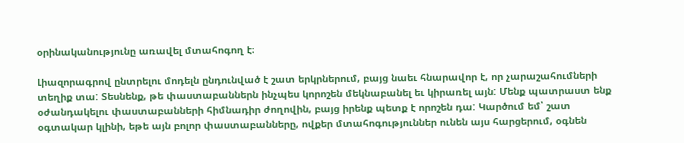օրինականությունը առավել մտահոգող է։

Լիազորագրով ընտրելու մոդելն ընդունված է շատ երկրներում, բայց նաեւ հնարավոր է, որ չարաշահումների տեղիք տա: Տեսնենք, թե փաստաբաններն ինչպես կորոշեն մեկնաբանել եւ կիրառել այն: Մենք պատրաստ ենք օժանդակելու փաստաբանների հիմնադիր ժողովին, բայց իրենք պետք է որոշեն դա: Կարծում եմ՝ շատ օգտակար կլինի, եթե այն բոլոր փաստաբանները, ովքեր մտահոգություններ ունեն այս հարցերում, օգնեն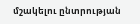մշակելու ընտրության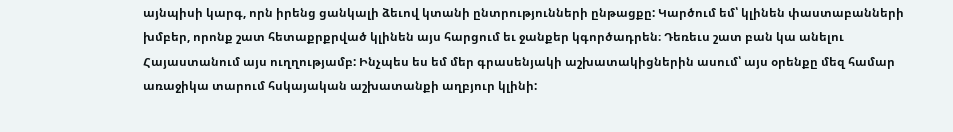այնպիսի կարգ, որն իրենց ցանկալի ձեւով կտանի ընտրությունների ընթացքը: Կարծում եմ՝ կլինեն փաստաբանների խմբեր, որոնք շատ հետաքրքրված կլինեն այս հարցում եւ ջանքեր կգործադրեն։ Դեռեւս շատ բան կա անելու Հայաստանում այս ուղղությամբ: Ինչպես ես եմ մեր գրասենյակի աշխատակիցներին ասում՝ այս օրենքը մեզ համար առաջիկա տարում հսկայական աշխատանքի աղբյուր կլինի: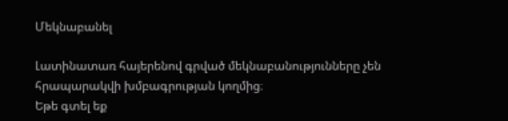Մեկնաբանել

Լատինատառ հայերենով գրված մեկնաբանությունները չեն հրապարակվի խմբագրության կողմից։
Եթե գտել եք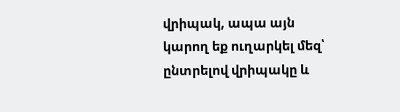վրիպակ, ապա այն կարող եք ուղարկել մեզ՝ ընտրելով վրիպակը և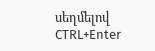սեղմելով CTRL+Enter